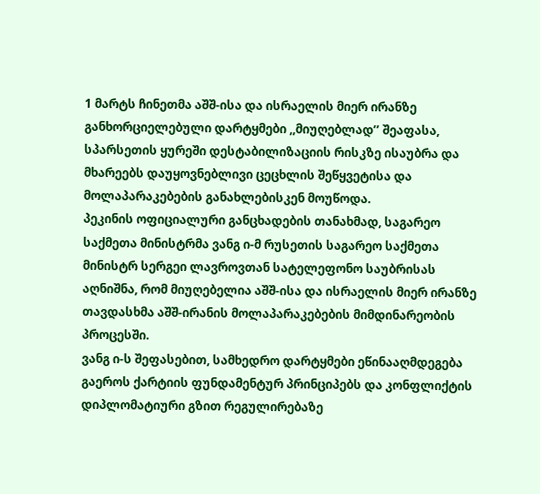1 მარტს ჩინეთმა აშშ-ისა და ისრაელის მიერ ირანზე განხორციელებული დარტყმები ,,მიუღებლად’’ შეაფასა, სპარსეთის ყურეში დესტაბილიზაციის რისკზე ისაუბრა და მხარეებს დაუყოვნებლივი ცეცხლის შეწყვეტისა და მოლაპარაკებების განახლებისკენ მოუწოდა.
პეკინის ოფიციალური განცხადების თანახმად, საგარეო საქმეთა მინისტრმა ვანგ ი-მ რუსეთის საგარეო საქმეთა მინისტრ სერგეი ლავროვთან სატელეფონო საუბრისას აღნიშნა, რომ მიუღებელია აშშ-ისა და ისრაელის მიერ ირანზე თავდასხმა აშშ-ირანის მოლაპარაკებების მიმდინარეობის პროცესში.
ვანგ ი-ს შეფასებით, სამხედრო დარტყმები ეწინააღმდეგება გაეროს ქარტიის ფუნდამენტურ პრინციპებს და კონფლიქტის დიპლომატიური გზით რეგულირებაზე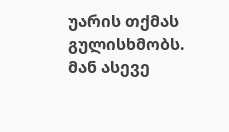უარის თქმას გულისხმობს. მან ასევე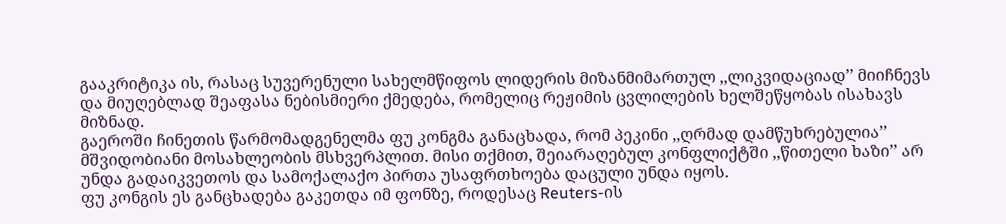გააკრიტიკა ის, რასაც სუვერენული სახელმწიფოს ლიდერის მიზანმიმართულ ,,ლიკვიდაციად’’ მიიჩნევს და მიუღებლად შეაფასა ნებისმიერი ქმედება, რომელიც რეჟიმის ცვლილების ხელშეწყობას ისახავს მიზნად.
გაეროში ჩინეთის წარმომადგენელმა ფუ კონგმა განაცხადა, რომ პეკინი ,,ღრმად დამწუხრებულია’’ მშვიდობიანი მოსახლეობის მსხვერპლით. მისი თქმით, შეიარაღებულ კონფლიქტში ,,წითელი ხაზი’’ არ უნდა გადაიკვეთოს და სამოქალაქო პირთა უსაფრთხოება დაცული უნდა იყოს.
ფუ კონგის ეს განცხადება გაკეთდა იმ ფონზე, როდესაც Reuters-ის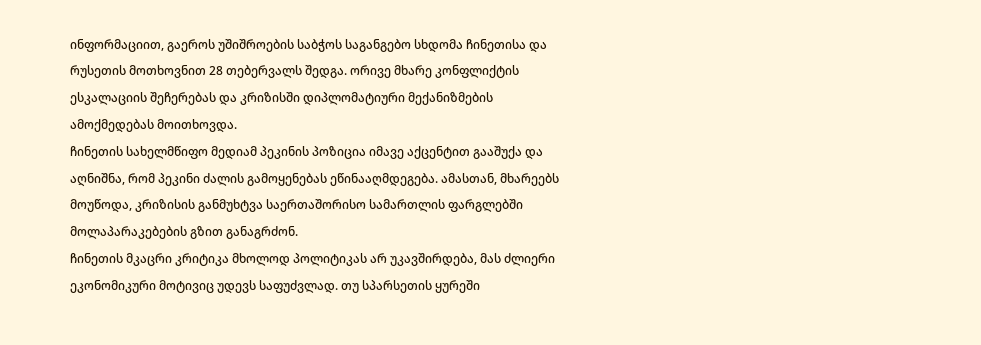ინფორმაციით, გაეროს უშიშროების საბჭოს საგანგებო სხდომა ჩინეთისა და რუსეთის მოთხოვნით 28 თებერვალს შედგა. ორივე მხარე კონფლიქტის ესკალაციის შეჩერებას და კრიზისში დიპლომატიური მექანიზმების ამოქმედებას მოითხოვდა.
ჩინეთის სახელმწიფო მედიამ პეკინის პოზიცია იმავე აქცენტით გააშუქა და აღნიშნა, რომ პეკინი ძალის გამოყენებას ეწინააღმდეგება. ამასთან, მხარეებს მოუწოდა, კრიზისის განმუხტვა საერთაშორისო სამართლის ფარგლებში მოლაპარაკებების გზით განაგრძონ.
ჩინეთის მკაცრი კრიტიკა მხოლოდ პოლიტიკას არ უკავშირდება, მას ძლიერი ეკონომიკური მოტივიც უდევს საფუძვლად. თუ სპარსეთის ყურეში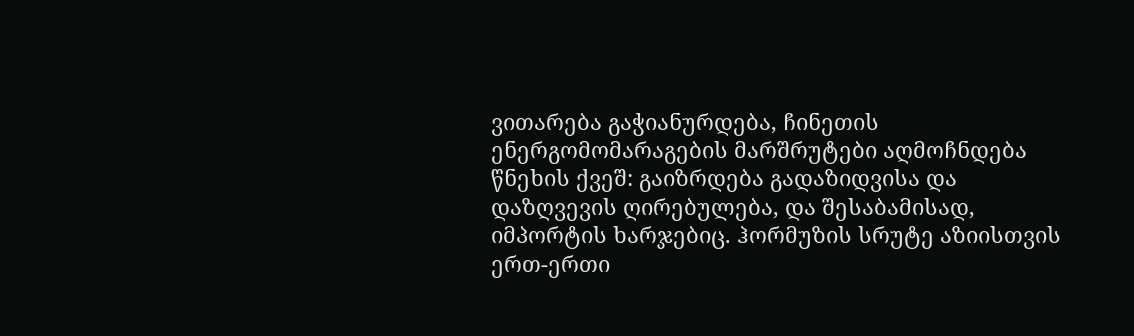ვითარება გაჭიანურდება, ჩინეთის ენერგომომარაგების მარშრუტები აღმოჩნდება წნეხის ქვეშ: გაიზრდება გადაზიდვისა და დაზღვევის ღირებულება, და შესაბამისად, იმპორტის ხარჯებიც. ჰორმუზის სრუტე აზიისთვის ერთ-ერთი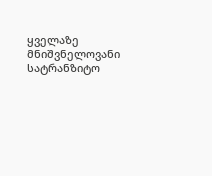ყველაზე მნიშვნელოვანი სატრანზიტო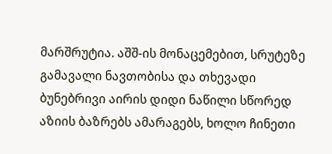მარშრუტია. აშშ-ის მონაცემებით, სრუტეზე გამავალი ნავთობისა და თხევადი ბუნებრივი აირის დიდი ნაწილი სწორედ აზიის ბაზრებს ამარაგებს, ხოლო ჩინეთი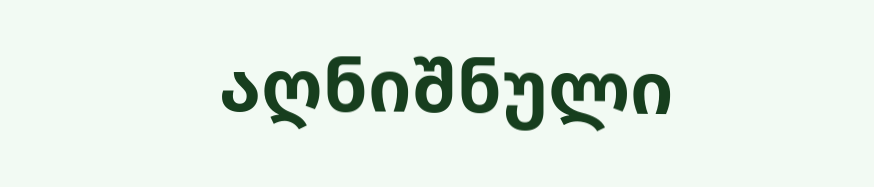აღნიშნული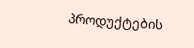პროდუქტების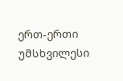ერთ-ერთი უმსხვილესი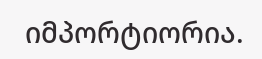იმპორტიორია.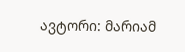ავტორი: მარიამ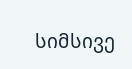სიმსივე